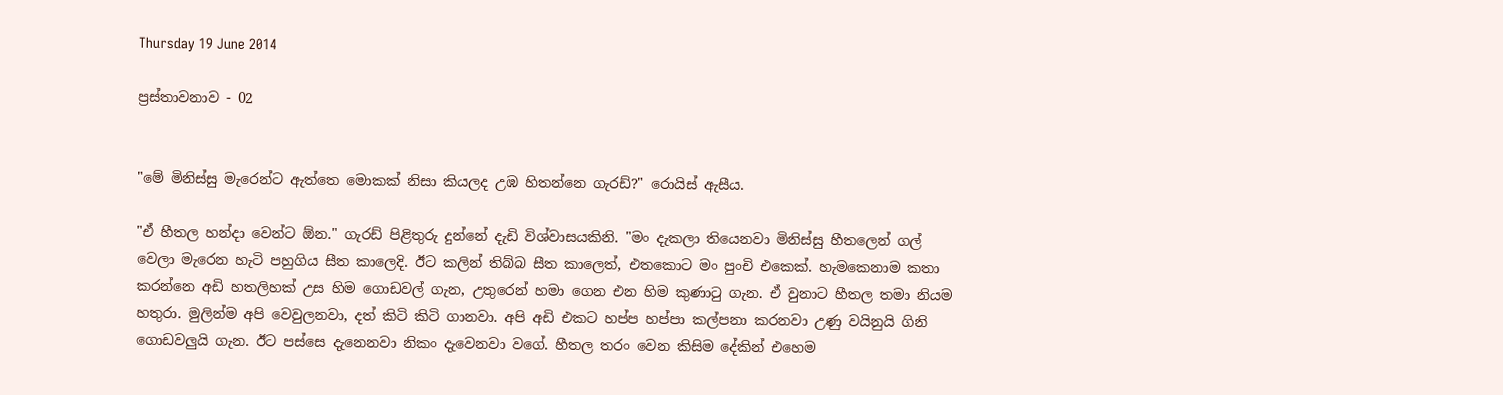Thursday 19 June 2014

ප්‍රස්තාවනාව - 02


"මේ මිනිස්සු මැරෙන්ට ඇත්තෙ මොකක් නිසා කියලද උඹ හිතන්නෙ ගැරඩ්?" රොයිස් ඇසීය.

"ඒ හීතල හන්දා වෙන්ට ඕන." ගැරඩ් පිළිතුරු දුන්නේ දැඩි විශ්වාසයකිනි. "මං දැකලා තියෙනවා මිනිස්සු හීතලෙන් ගල් වෙලා මැරෙන හැටි පහුගිය සීත කාලෙදි. ඊට කලින් තිබ්බ සීත කාලෙත්, එතකොට මං පුංචි එකෙක්. හැමකෙනාම කතා කරන්නෙ අඩි හතලිහක් උස හිම ගොඩවල් ගැන, උතුරෙන් හමා ගෙන එන හිම කුණාටු ගැන. ඒ වුනාට හීතල තමා නියම හතුරා. මුලින්ම අපි වෙවුලනවා, දත් කිටි කිටි ගානවා. අපි අඩි එකට හප්ප හප්පා කල්පනා කරනවා උණු වයිනුයි ගිනි ගොඩවලුයි ගැන. ඊට පස්සෙ දැනෙනවා නිකං දැවෙනවා වගේ. හීතල තරං වෙන කිසිම දේකින් එහෙම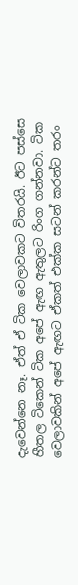දැවෙන්නෙ නෑ. ඒත් ඒ ටික වෙලාවකට විතරයි. ඊට පස්සෙ හීතල ටිකෙන් ටික අපේ ඇඟ ඇතුලට රිංග ගන්නවා. ටික වෙලාවකින් අපේ ඇඟට ඒකත් එක්ක සටන් කරන්ට තරං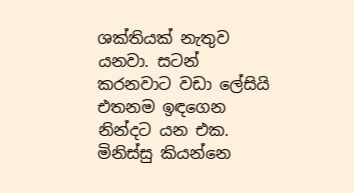ශක්තියක් නැතුව යනවා. සටන් කරනවාට වඩා ලේසියි එතනම ඉඳගෙන නින්දට යන එක. මිනිස්සු කියන්නෙ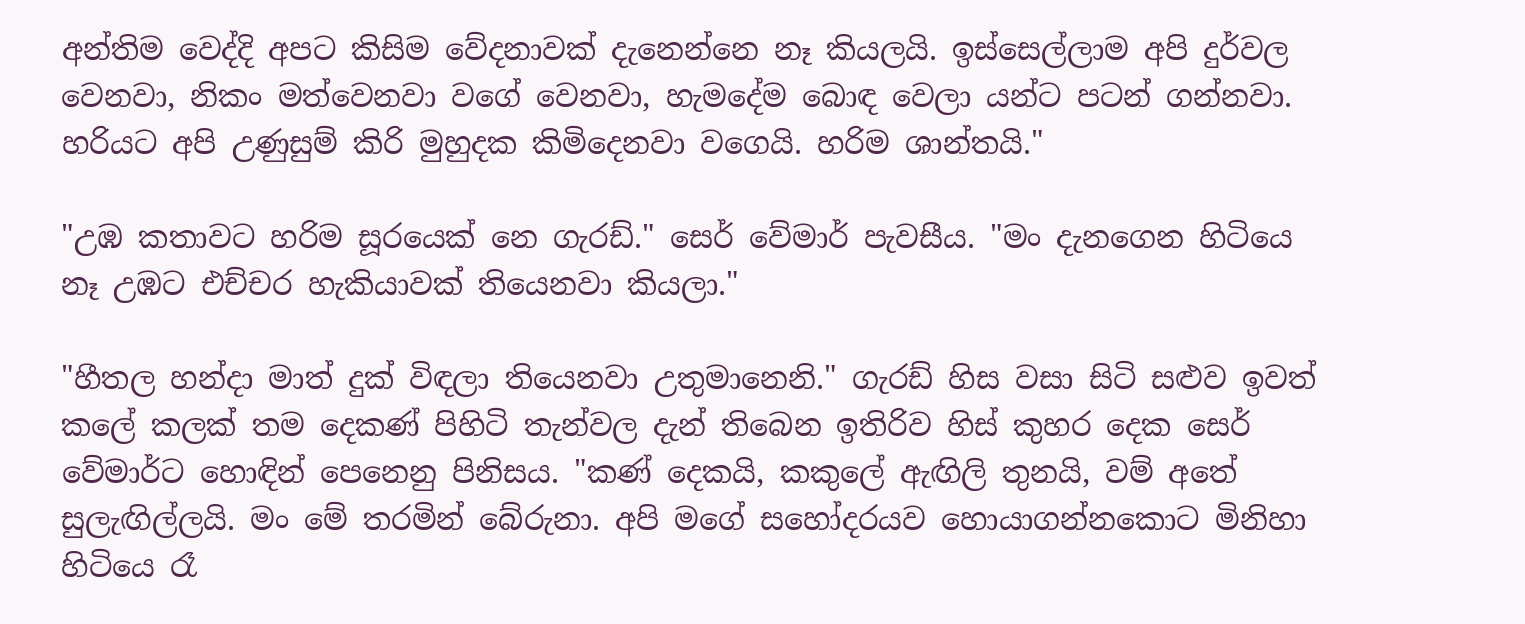අන්තිම වෙද්දි අපට කිසිම වේදනාවක් දැනෙන්නෙ නෑ කියලයි. ඉස්සෙල්ලාම අපි දුර්වල වෙනවා, නිකං මත්වෙනවා වගේ වෙනවා, හැමදේම බොඳ වෙලා යන්ට පටන් ගන්නවා. හරියට අපි උණුසුම් කිරි මුහුදක කිමිදෙනවා වගෙයි. හරිම ශාන්තයි."

"උඹ කතාවට හරිම සූරයෙක් නෙ ගැරඩ්." සෙර් වේමාර් පැවසීය. "මං දැනගෙන හිටියෙ නෑ උඹට එච්චර හැකියාවක් තියෙනවා කියලා."

"හීතල හන්දා මාත් දුක් විඳලා තියෙනවා උතුමානෙනි." ගැරඩ් හිස වසා සිටි සළුව ඉවත් කලේ කලක් තම දෙකණ් පිහිටි තැන්වල දැන් තිබෙන ඉතිරිව හිස් කුහර දෙක සෙර් වේමාර්ට හොඳින් පෙනෙනු පිනිසය. "කණ් දෙකයි, කකුලේ ඇඟිලි තුනයි, වම් අතේ සුලැඟිල්ලයි. මං මේ තරමින් බේරුනා. අපි මගේ සහෝදරයව හොයාගන්නකොට මිනිහා හිටියෙ රෑ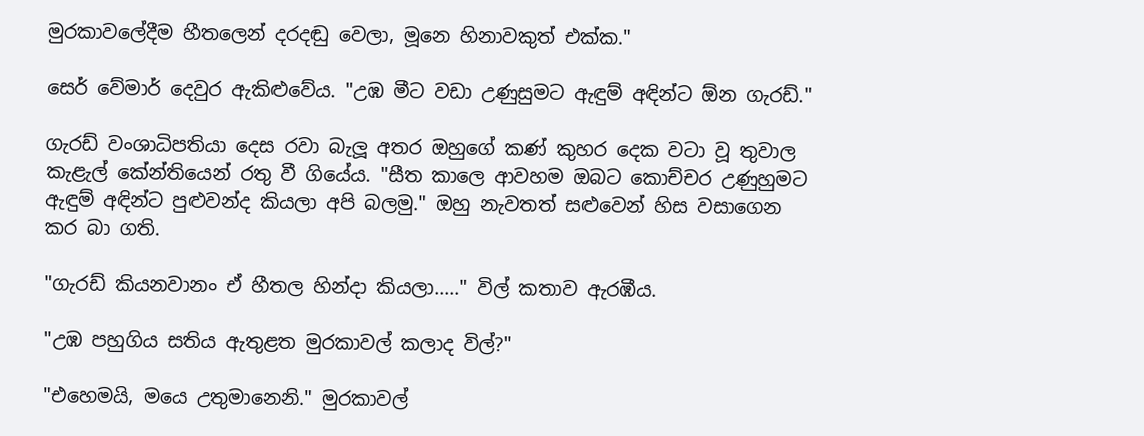මුරකාවලේදීම හීතලෙන් දරදඬු වෙලා, මූනෙ හිනාවකුත් එක්ක."

සෙර් වේමාර් දෙවුර ඇකිළුවේය. "උඹ මීට වඩා උණුසුමට ඇඳුම් අඳින්ට ඕන ගැරඩ්."

ගැරඩ් වංශාධිපතියා දෙස රවා බැලූ අතර ඔහුගේ කණ් කුහර දෙක වටා වූ තුවාල කැළැල් කේන්තියෙන් රතු වී ගියේය. "සීත කාලෙ ආවහම ඔබට කොච්චර උණුහුමට ඇඳුම් අඳින්ට පුළුවන්ද කියලා අපි බලමු." ඔහු නැවතත් සළුවෙන් හිස වසාගෙන කර බා ගති.

"ගැරඩ් කියනවානං ඒ හීතල හින්දා කියලා....." විල් කතාව ඇරඹීය.

"උඹ පහුගිය සතිය ඇතුළත මුරකාවල් කලාද විල්?"

"එහෙමයි, මයෙ උතුමානෙනි." මුරකාවල්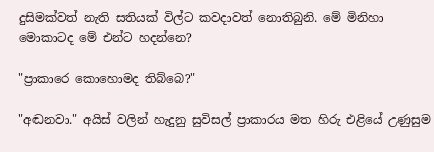දුසිමක්වත් නැති සතියක් විල්ට කවදාවත් නොතිබුනි. මේ මිනිහා මොකාටද මේ එන්ට හදන්නෙ?

"ප්‍රාකාරෙ කොහොමද තිබ්බෙ?"

"අඬනවා." අයිස් වලින් හැදුනු සුවිසල් ප්‍රාකාරය මත හිරු එළියේ උණුසුම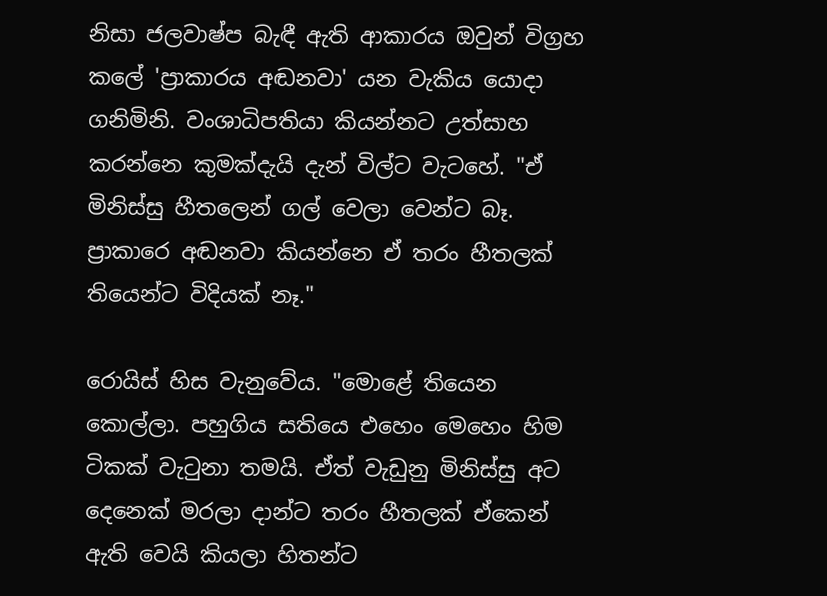නිසා ජලවාෂ්ප බැඳී ඇති ආකාරය ඔවුන් විග්‍රහ කලේ 'ප්‍රාකාරය අඬනවා' යන වැකිය යොදා ගනිමිනි. වංශාධිපතියා කියන්න‍ට උත්සාහ කරන්නෙ කුමක්දැයි දැන් විල්ට වැටහේ. "ඒ මිනිස්සු හීතලෙන් ගල් වෙලා වෙන්ට බෑ. ප්‍රාකාරෙ අඬනවා කියන්නෙ ඒ තරං හීතලක් තියෙන්ට විදියක් නෑ."

රොයිස් හිස වැනුවේය. "මොළේ තියෙන කොල්ලා. පහුගිය සතියෙ එහෙං මෙහෙං හිම ටිකක් වැටුනා තමයි. ඒත් වැඩුනු මිනිස්සු අට දෙනෙක් මරලා දාන්ට තරං හීතලක් ඒකෙන් ඇති වෙයි කියලා හිතන්ට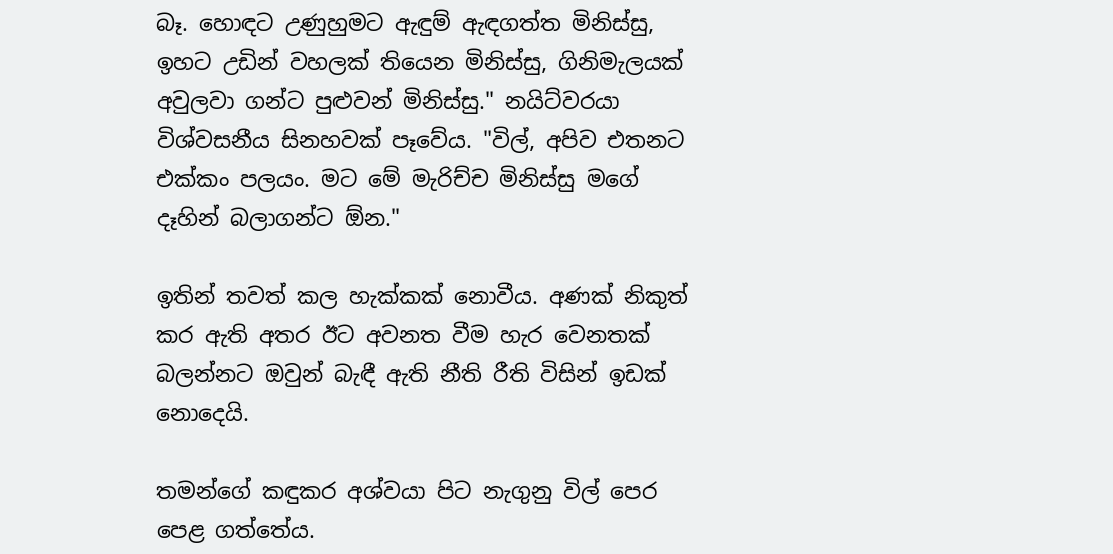බෑ. හොඳට උණුහුමට ඇඳුම් ඇඳගත්ත මිනිස්සු, ඉහට උඩින් වහලක් තියෙන මිනිස්සු, ගිනිමැලයක් අවුලවා ගන්ට පුළුවන් මිනිස්සු." නයිට්වරයා විශ්වසනීය සිනහවක් පෑවේය‍‍. "විල්, අපිව එතනට එක්කං පලයං. මට මේ මැරිච්ච මිනිස්සු මගේ දෑහින් බලාගන්ට ඕන."

ඉතින් තවත් කල හැක්කක් නොවීය. අණක් නිකුත් කර ඇති අතර ඊට අවනත වීම හැර වෙනතක් බලන්නට ඔවුන් බැඳී ඇති නීති රීති විසින් ඉඩක් නොදෙයි.

තමන්ගේ කඳුකර අශ්වයා පිට නැගුනු විල් පෙර පෙළ ගත්තේය.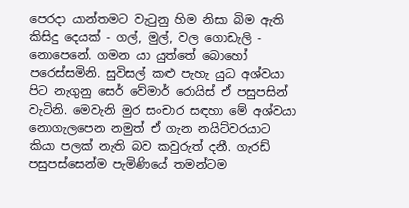පෙරදා යාන්තමට වැටුනු හිම නිසා බිම ඇති කිසිදු දෙයක් - ගල්, මුල්, වල ගොඩැලි - නොපෙනේ. ගමන යා යුත්තේ බොහෝ පරෙස්සමිනි. සුවිසල් කළු පැහැ යුධ අශ්වයා පිට නැගුනු සෙර් වේමාර් රොයිස් ඒ පසුපසින් වැටිනි. මෙවැනි මුර සංචාර සඳහා මේ අශ්වයා නොගැලපෙන නමුත් ඒ ගැන නයිට්වරයාට කියා පලක් නැති බව කවුරුත් දනී‍. ගැරඩ් පසුපස්සෙන්ම පැමිණියේ තමන්ටම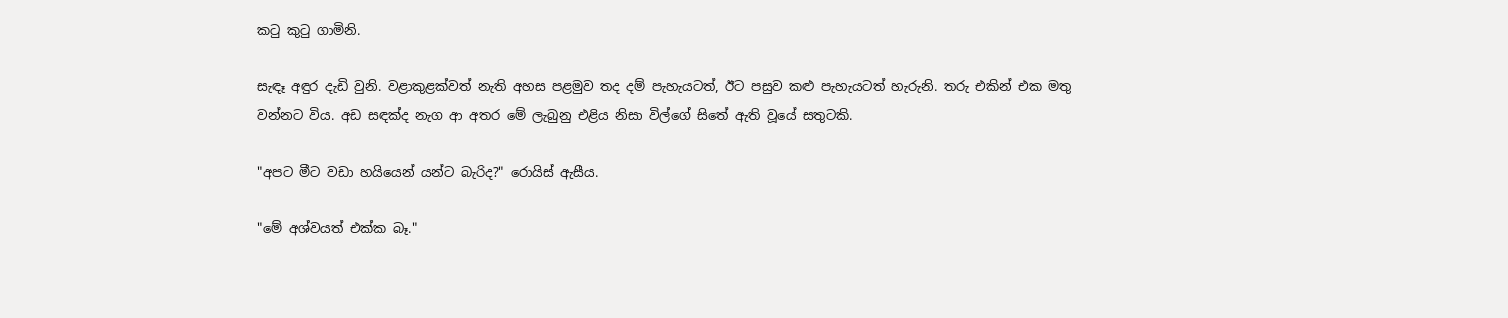කටු කුටු ගාමිනි.

සැඳෑ අඳුර දැඩි වුනි. වළාකුළක්වත් නැති අහස පළමුව තද දම් පැහැයටත්, ඊට පසුව කළු පැහැයටත් හැරුනි‍. තරු එකින් එක මතු වන්නට විය. අඩ සඳක්ද නැග ආ අතර මේ ලැබුනු එළිය නිසා විල්ගේ සිතේ ඇති වූයේ සතුටකි.

"අපට මීට වඩා හයියෙන් යන්ට බැරිද?" රොයිස් ඇසීය.

"මේ අශ්වයත් එක්ක බෑ."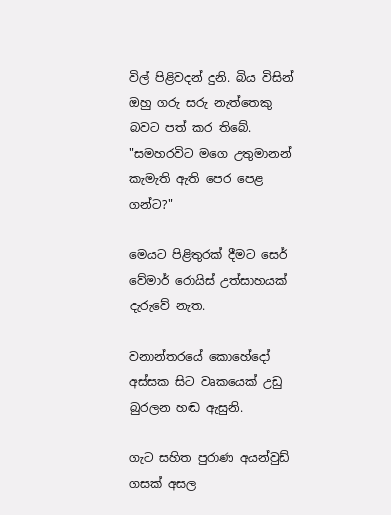විල් පිළිවදන් දුනි. බිය විසින් ඔහු ගරු සරු නැත්තෙකු බවට පත් කර තිබේ. "සමහරවිට මගෙ උතුමානන් කැමැති ඇති පෙර පෙළ ගන්ට?"

මෙයට පිළිතුරක් දීමට සෙර් වේමාර් රොයිස් උත්සාහයක් දැරුවේ නැත.

වනාන්තරයේ කොහේදෝ අස්සක සිට වෘකයෙක් උඩු බුරලන හඬ ඇසුනි.

ගැට සහිත පුරාණ අයන්වුඩ් ගසක් අසල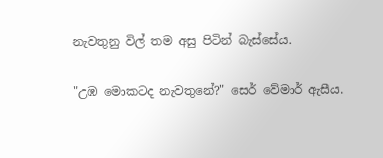නැවතුනු විල් තම අසු පිටින් බැස්සේය.

"උඹ මොකටද නැවතුනේ?" සෙර් වේමාර් ඇසීය.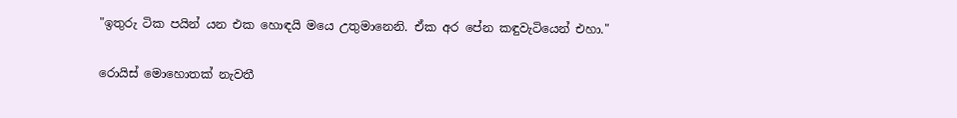"ඉතුරු ටික පයින් යන එක හොඳයි මයෙ උතුමානෙනි. ඒක අර පේන කඳුවැටියෙන් එහා."

රොයිස් මොහොතක් නැවතී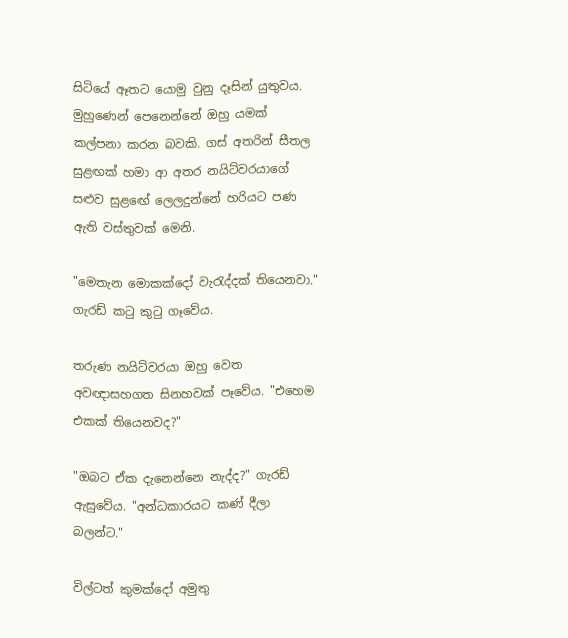සිටියේ ඈතට යොමු වුනු දෑසින් යුතුවය. මුහුණෙන් පෙනෙන්නේ ඔහු යමක් කල්පනා කරන බවකි. ගස් අතරින් සීතල සුළඟක් හමා ආ අතර නයිට්වරයාගේ සළුව සුළඟේ ලෙලදුන්නේ හරියට පණ ඇති වස්තුවක් මෙනි.

"මෙතැන මොකක්දෝ වැරැද්දක් තියෙනවා." ගැරඩ් කටු කුටු ගෑවේය.

තරුණ නයිට්වරයා ඔහු වෙත අවඥාසහගත සිනහවක් පෑවේය. "එහෙම එකක් තියෙනවද?"

"ඔබට ඒක දැනෙන්නෙ නැද්ද?" ගැරඩ් ඇසුවේය. "අන්ධකාරයට කණ් දීලා බලන්ට."

විල්ටත් කුමක්දෝ අමුතු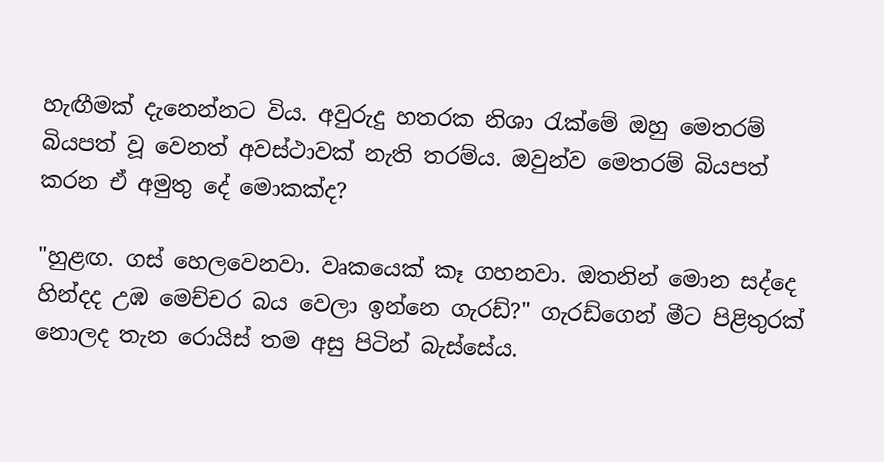හැඟීමක් දැනෙන්නට විය. අවුරුදු හතරක නිශා රැක්මේ ඔහු මෙතරම් බියපත් වූ වෙනත් අවස්ථාවක් නැති තරම්ය. ඔවුන්ව මෙතරම් බියපත් කරන ඒ අමුතු දේ මොකක්ද?

"හුළඟ. ගස් හෙලවෙනවා. වෘකයෙක් කෑ ගහනවා. ඔතනින් මොන සද්දෙ හින්දද උඹ මෙච්චර බය වෙලා ඉන්නෙ ගැරඩ්?" ගැරඩ්ගෙන් මීට පිළිතුරක් නොලද තැන රොයිස් තම අසු පිටින් බැස්සේය.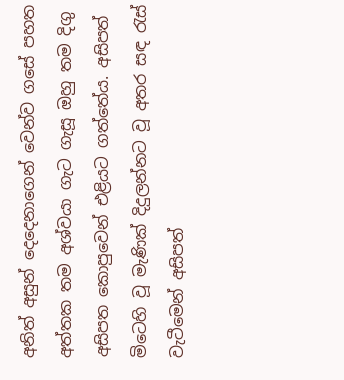අනිත් අසුන් දෙදෙනාගෙන් වෙන්ව ගසේ පහත අත්තක තම අශ්වයා ගැට ගැසූ ඔහු තම දිගු අසිපත කොපුවෙන් එළියට ගත්තේය. අසිපත් මිටෙහි වූ මැණික් දිදුලන්නට වූ අතර සඳ රැස් වැටීමෙන් අසිපත්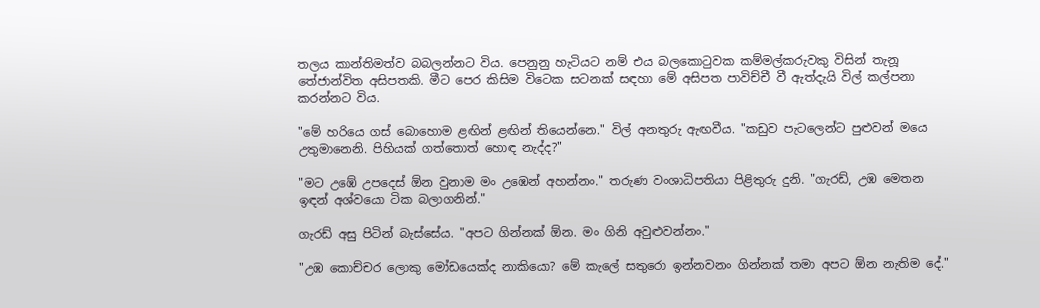තලය කාන්තිමත්ව බබලන්නට විය. පෙනුනු හැටියට නම් එය බලකොටුවක කම්මල්කරුවකු විසින් තැනූ තේජාන්විත අසිපතකි. මීට පෙර කිසිම විටෙක සටනක් සඳහා මේ අසිපත පාවිච්චී වී ඇත්දැයි විල් කල්පනා කරන්නට විය.

"මේ හරියෙ ගස් බොහොම ළඟින් ළඟින් තියෙන්නෙ." විල් අනතුරු ඇඟවීය. "කඩුව පැටලෙන්ට පුළුවන් මයෙ උතුමානෙනි. පිහියක් ගත්තොත් හොඳ නැද්ද?"

"මට උඹේ උපදෙස් ඕන වුනාම මං උඹෙන් අහන්නං." තරුණ වංශාධිපතියා පිළිතුරු දුනි. "ගැරඩ්, උඹ මෙතන ඉඳන් අශ්වයො ටික බලාගනින්."

ගැරඩ් අසු පිටින් බැස්සේය. "අපට ගින්නක් ඕන. මං ගිනි අවුළුවන්නං."

"උඹ කොච්චර ලොකු මෝඩයෙක්ද නාකියො? මේ කැලේ සතුරො ඉන්නවනං ගින්නක් තමා අපට ඕන නැතිම දේ."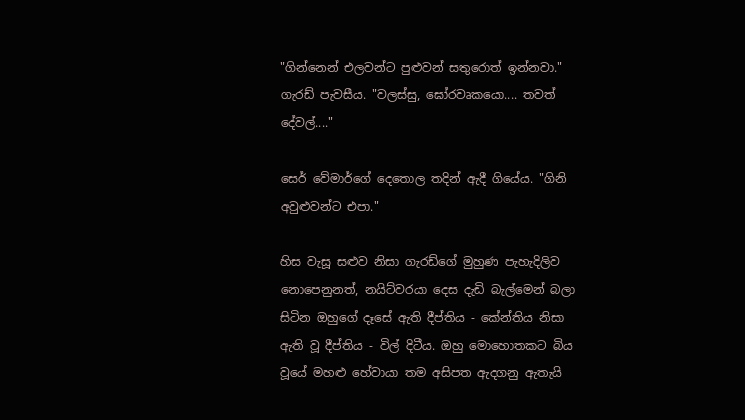"ගින්නෙන් එලවන්ට පුළුවන් සතුරොත් ඉන්නවා." ගැරඩ් පැවසීය. "වලස්සු, ඝෝරවෘකයො.... තවත් දේවල්...."

සෙර් වේමාර්ගේ දෙතොල තදින් ඇදී ගියේය. "ගිනි අවුළුවන්ට එපා."

හිස වැසූ සළුව නිසා ගැරඩ්ගේ මුහුණ පැහැදිලිව නොපෙනුනත්, නයිට්වරයා දෙස දැඩි බැල්මෙන් බලා සිටින ඔහුගේ දෑසේ ඇති දීප්තිය - කේන්තිය නිසා ඇති වූ දීප්තිය - විල් දිටීය. ඔහු මොහොතකට බිය වූයේ මහළු හේවායා තම අසිපත ඇදගනු ඇතැයි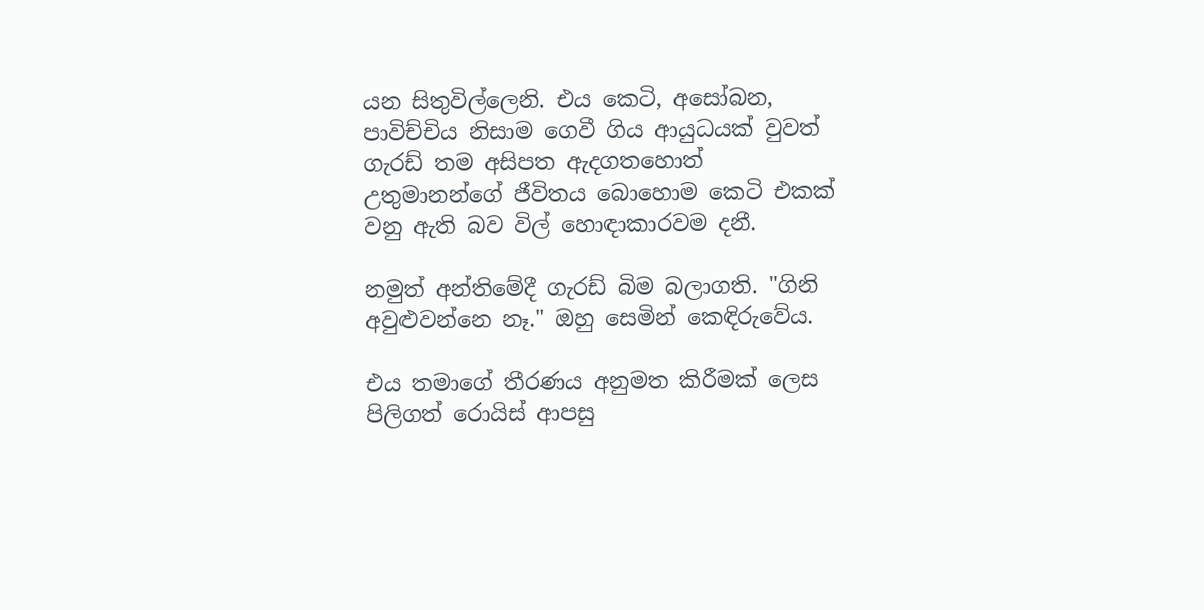යන සිතුවිල්ලෙනි. එය කෙටි, අසෝබන, පාවිච්චිය නිසාම ගෙවී ගිය ආයුධයක් වුවත් ගැරඩ් තම අසිපත ඇදගතහොත් උතුමානන්ගේ ජීවිතය බොහොම කෙටි එකක් වනු ඇති බව විල් හොඳාකාරවම දනී.

නමුත් අන්තිමේදී ගැරඩ් බිම බලාගති. "ගිනි අවුළුවන්නෙ නෑ." ඔහු සෙමින් කෙඳිරුවේය.

එය තමාගේ තීරණය අනුමත කිරීමක් ලෙස පිලිගත් රොයිස් ආපසු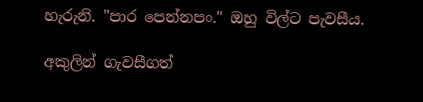හැරුනි. "පාර පෙන්නපං." ඔහු විල්ට පැවසීය.

අකුලින් ගැවසීගත්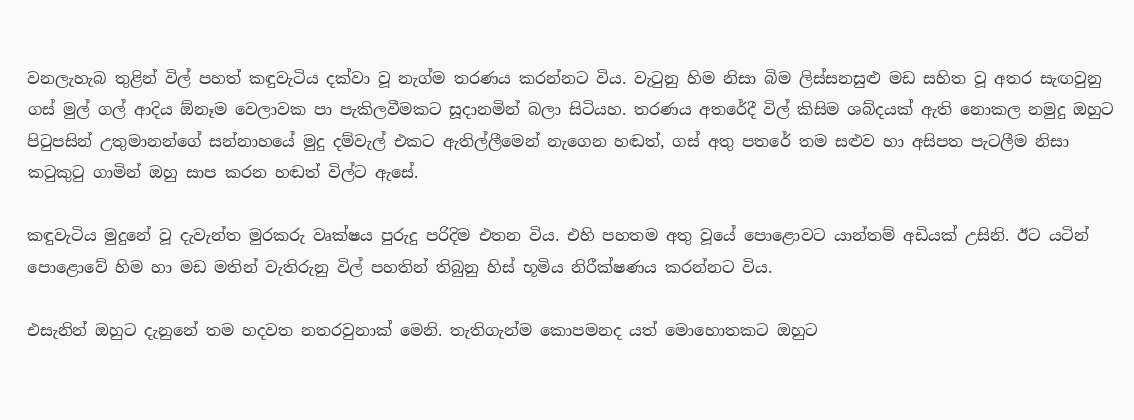වනලැහැබ තුළින් විල් පහත් කඳුවැටිය දක්වා වූ නැග්ම තරණය කරන්නට විය. වැටුනු හිම නිසා බිම ලිස්සනසුළු මඩ සහිත වූ අතර සැඟවුනු ගස් මුල් ගල් ආදිය ඕනෑම වෙලාවක පා පැකිලවීමකට සූදානමින් බලා සිටියහ. තරණය අතරේදී විල් කිසිම ශබ්දයක් ඇති නොකල නමුදු ඔහුට පිටුපසින් උතුමානන්ගේ සන්නාහයේ මුදු දම්වැල් එකට ඇතිල්ලීමෙන් නැගෙන හඬත්, ගස් අතු පතරේ තම සළුව හා අසිපත පැටලීම නිසා කටුකුටු ගාමින් ඔහු සාප කරන හඬත් විල්ට ඇසේ.

කඳුවැටිය මුදුනේ වූ දැවැන්ත මුරකරු වෘක්ෂය පුරුදු පරිදිම එතන විය. එහි පහතම අතු වූයේ පොළොවට යාන්තම් අඩියක් උසිනි. ඊට යටින් පොළොවේ හිම හා මඩ මතින් වැතිරුනු විල් පහතින් තිබුනු හිස් භූමිය නිරීක්ෂණය කරන්නට විය.

එසැනින් ඔහුට දැනුනේ තම හදවත නතරවුනාක් මෙනි. තැතිගැන්ම කොපමනද යත් මොහොතකට ඔහුට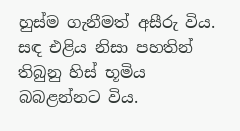හුස්ම ගැනීමත් අසීරු විය. සඳ එළිය නිසා පහතින් තිබුනු හිස් භූමිය බබළන්නට විය.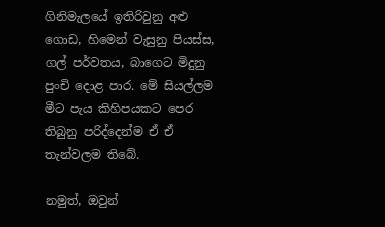ගිනිමැලයේ ඉතිරිවුනු අළු ගොඩ, හිමෙන් වැසුනු පියස්ස, ගල් පර්වතය, බාගෙට මිදුනු පුංචි දොළ පාර. මේ සියල්ලම මීට පැය කිහිපයකට පෙර තිබුනු පරිද්දෙන්ම ඒ ඒ තැන්වලම තිබේ.

නමුත්, ඔවුන්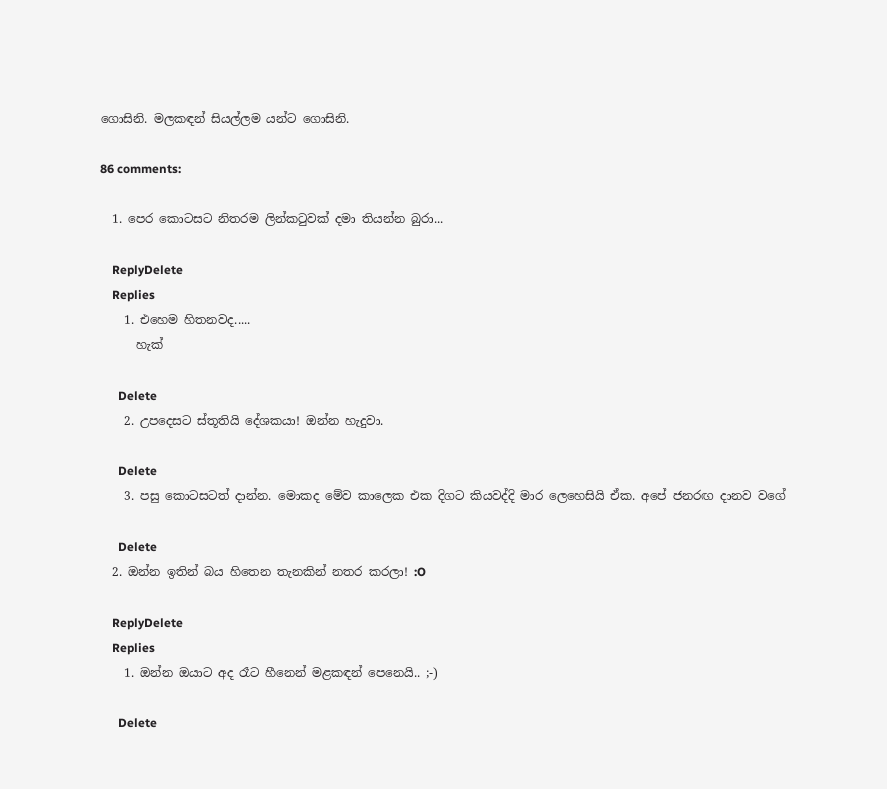ගොසිනි. මලකඳන් සියල්ලම යන්ට ගොසිනි.

86 comments:

  1. පෙර කොටසට නිතරම ලින්කටුවක් දමා තියන්න බුරා...

    ReplyDelete
    Replies
    1. එහෙම හිතනවද.....
      හැක්

      Delete
    2. උපදෙසට ස්තූතියි දේශකයා! ඔන්න හැදුවා.

      Delete
    3. පසු කොටසටත් දාන්න. මොකද මේව කාලෙක එක දිගට කියවද්දි මාර ලෙහෙසියි ඒක. අපේ ජනරඟ දානව වගේ

      Delete
  2. ඔන්න ඉතින් බය හිතෙන තැනකින් නතර කරලා! :O

    ReplyDelete
    Replies
    1. ඔන්න ඔයාට අද රෑට හීනෙන් මළකඳන් පෙනෙයි.. ;-)

      Delete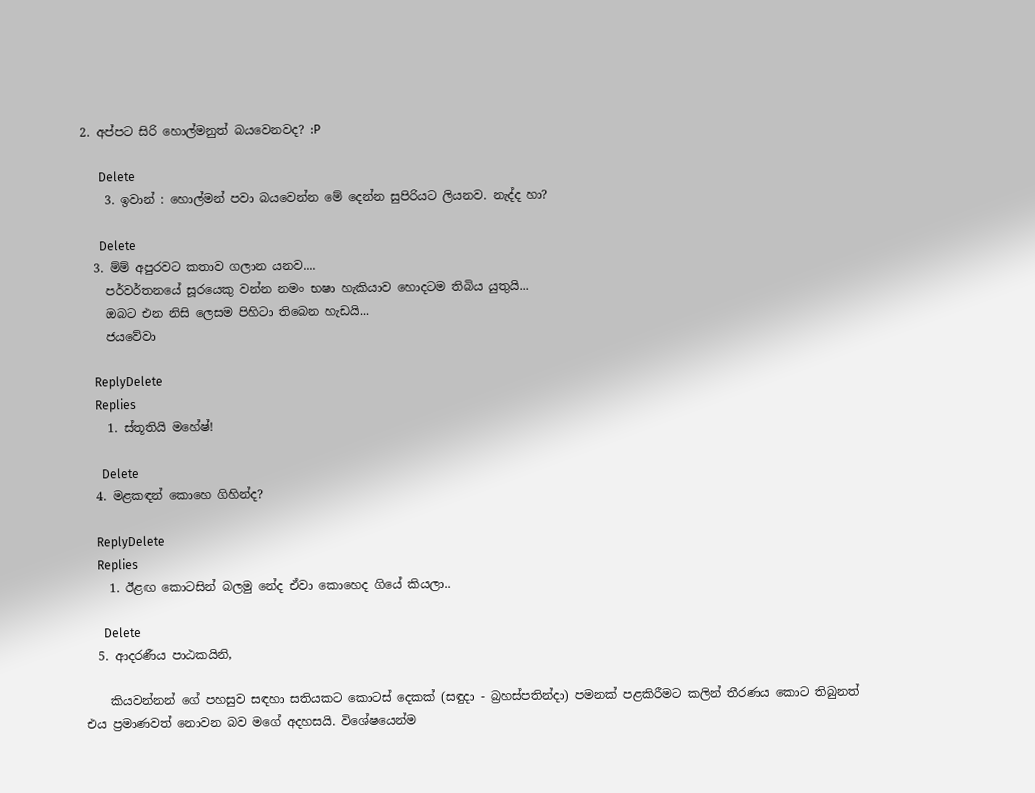2. අප්පට සිරි හොල්මනුත් බයවෙනවද? :P

      Delete
    3. ඉවාන් : හොල්මන් පවා බයවෙන්න මේ දෙන්න සුපිරියට ලියනව. නැද්ද හා?

      Delete
  3. ම්ම් අපුරවට කතාව ගලාන යනව....
    පර්වර්තනයේ සූරයෙකු වන්න නමං භෂා හැකියාව හොදටම තිබිය යුතුයි...
    ඔබට එන නිසි ලෙසම පිහිටා තිබෙන හැඩයි...
    ජයවේවා

    ReplyDelete
    Replies
    1. ස්තූතියි මහේෂ්!

      Delete
  4. මළකඳන් කොහෙ ගිහින්ද?

    ReplyDelete
    Replies
    1. ඊළඟ කොටසින් බලමු නේද ඒවා කොහෙද ගියේ කියලා..

      Delete
  5. ආදරණීය පාඨකයිනි,

    කියවන්නන් ගේ පහසුව සඳහා සතියකට කොටස් දෙකක් (සඳුදා - බ්‍රහස්පතින්දා) පමනක් පළකිරීමට කලින් තීරණය කොට තිබුනත් එය ප්‍රමාණවත් නොවන බව මගේ අදහසයි. විශේෂයෙන්ම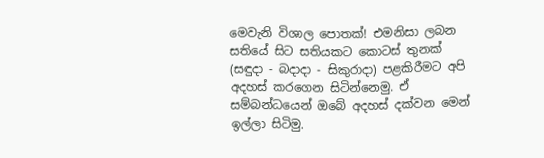මෙවැනි විශාල පොතක්! එමනිසා ලබන සතියේ සිට සතියකට කොටස් තුනක් (සඳුදා - බදාදා - සිකුරාදා) පළකිරීමට අපි අදහස් කරගෙන සිටින්නෙමු. ඒ සම්බන්ධයෙන් ඔබේ අදහස් දක්වන මෙන් ඉල්ලා සිටිමු.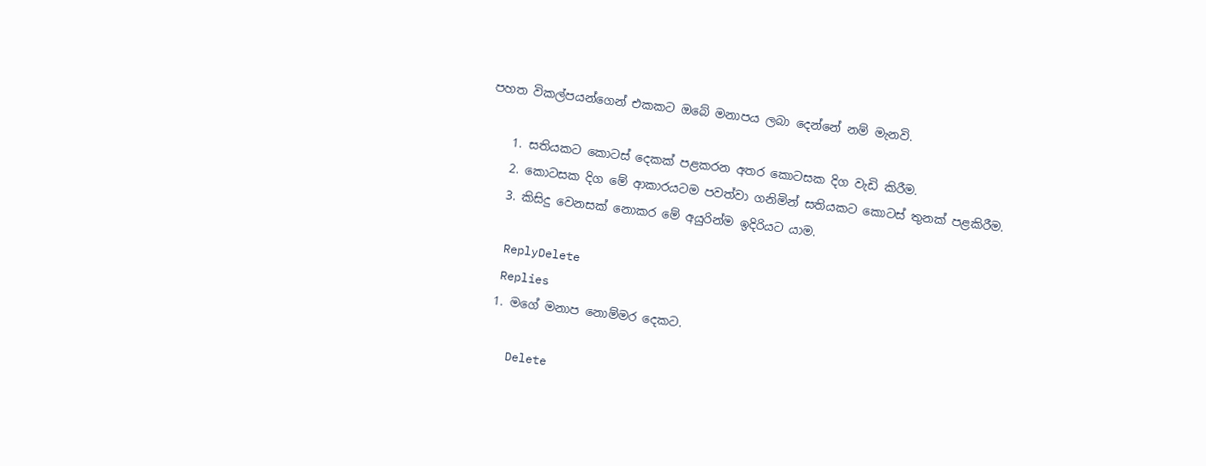පහත විකල්පයන්ගෙන් එකකට ඔබේ මනාපය ලබා දෙන්නේ නම් මැනවි.

    1. සතියකට කොටස් දෙකක් පළකරන අතර කොටසක දිග වැඩි කිරීම.
    2. කොටසක දිග මේ ආකාරයටම පවත්වා ගනිමින් සතියකට කොටස් තුනක් පළකිරීම.
    3. කිසිදු වෙනසක් නොකර මේ අයුරින්ම ඉදිරියට යාම.

    ReplyDelete
    Replies
    1. මගේ මනාප නොම්මර දෙකට.

      Delete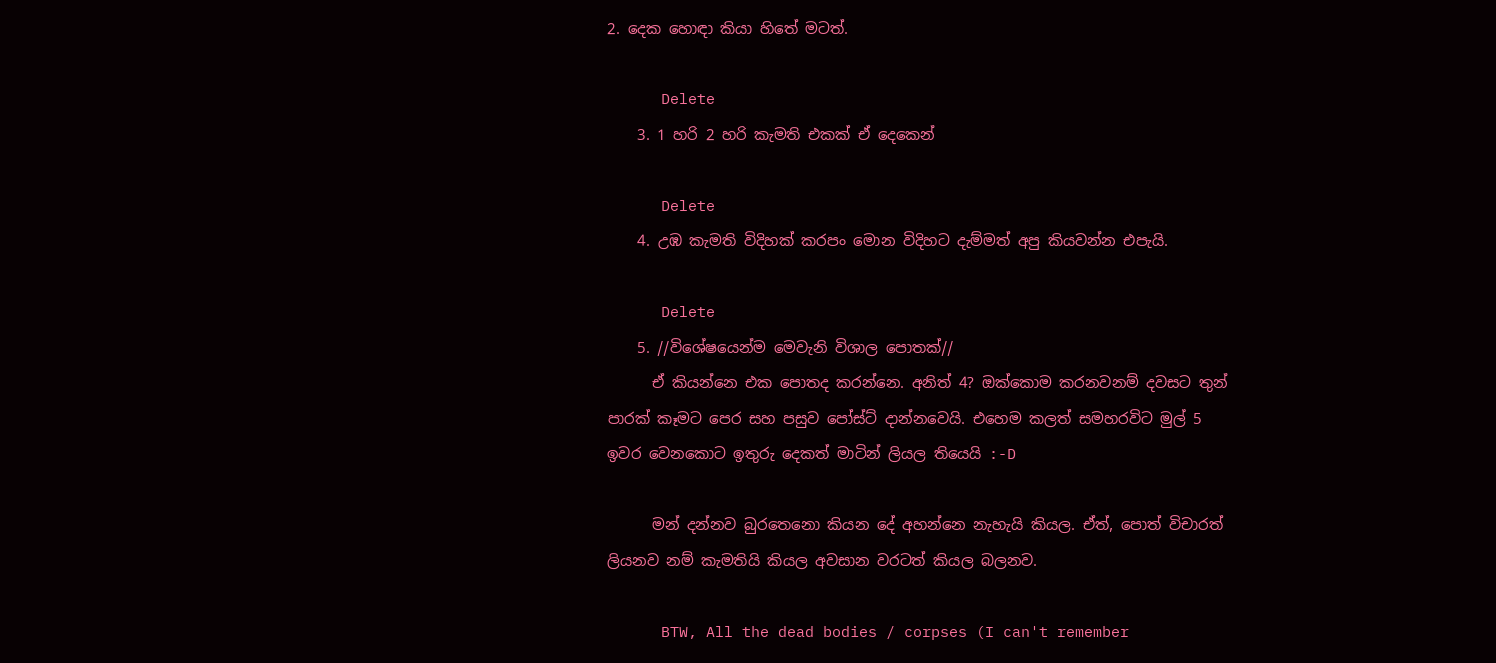2. දෙක හොඳා කියා හිතේ මටත්.

      Delete
    3. 1 හරි 2 හරි කැමති එකක් ඒ දෙකෙන්

      Delete
    4. උඹ කැමති විදිහක් කරපං මොන විදිහට දැම්මත් අපු කියවන්න එපැයි.

      Delete
    5. //විශේෂයෙන්ම මෙවැනි විශාල පොතක්//
      ඒ කියන්නෙ එක පොතද කරන්නෙ. අනිත් 4? ඔක්කොම කරනවනම් දවසට තුන් පාරක් කෑමට පෙර සහ පසුව පෝස්ට් දාන්නවෙයි. එහෙම කලත් සමහරවිට මුල් 5 ඉවර වෙනකොට ඉතුරු දෙකත් මාටින් ලියල තියෙයි :-D

      මන් දන්නව බුරතෙනො කියන දේ අහන්නෙ නැහැයි කියල. ඒත්, පොත් විචාරත් ලියනව නම් කැමතියි කියල අවසාන වරටත් කියල බලනව.

      BTW, All the dead bodies / corpses (I can't remember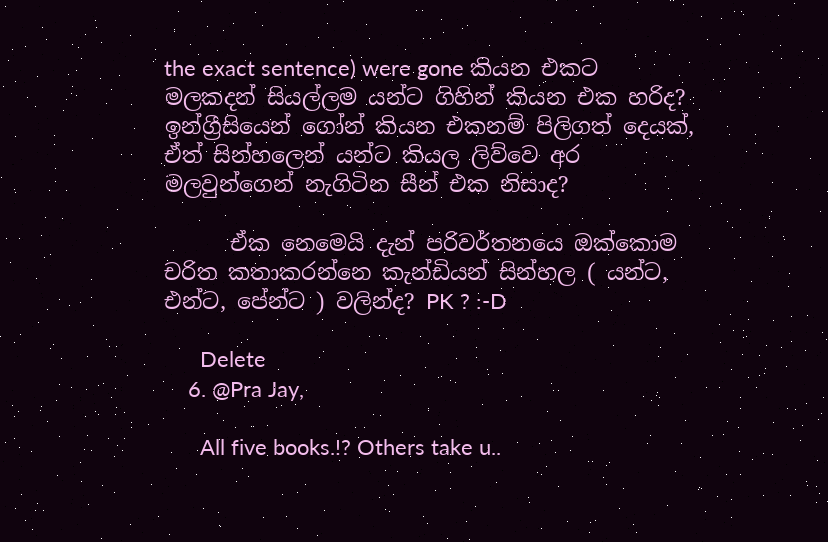the exact sentence) were gone කියන එකට මලකදන් සියල්ලම යන්ට ගිහින් කියන එක හරිද? ඉන්ග්‍රීසියෙන් ගෝන් කියන එකනම් පිලිගත් දෙයක්, ඒත් සින්හලෙන් යන්ට කියල ලිව්වෙ අර මලවුන්ගෙන් නැගිටින සීන් එක නිසාද?

      ඒක නෙමෙයි දැන් පරිවර්තනයෙ ඔක්කොම චරිත කතාකරන්නෙ කැන්ඩියන් සින්හල ( යන්ට, එන්ට, පේන්ට ) වලින්ද? PK ? :-D

      Delete
    6. @Pra Jay,

      All five books.!? Others take u..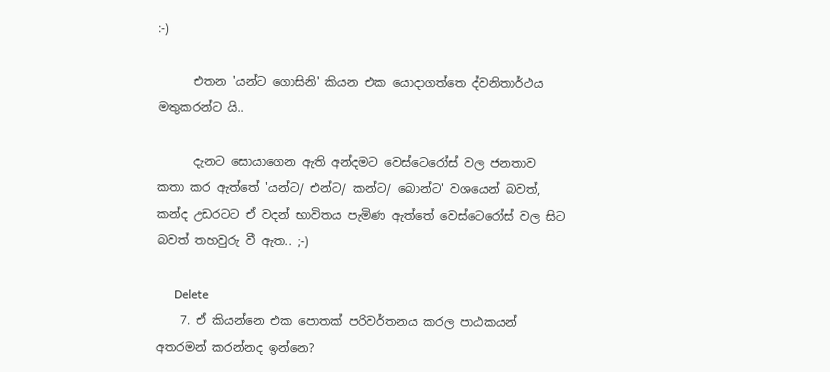:-)

      එතන 'යන්ට ගොසිනි' කියන එක යොදාගත්තෙ ද්වනිතාර්ථය මතුකරන්ට යි..

      දැනට ‍සොයාගෙන ඇති අන්දමට වෙස්ටෙරෝස් වල ජනතාව කතා කර ඇත්තේ 'යන්ට/ එන්ට/ කන්ට/ බොන්ට' වශයෙන් බවත්, කන්ද උඩරටට ඒ වදන් භාවිතය පැමිණ ඇත්තේ වෙස්ටෙරෝස් වල සිට බවත් තහවුරු වී ඇත.. ;-)

      Delete
    7. ඒ කියන්නෙ එක පොතක් පරිවර්තනය කරල පාඨකයන් අතරමන් කරන්නද ඉන්නෙ?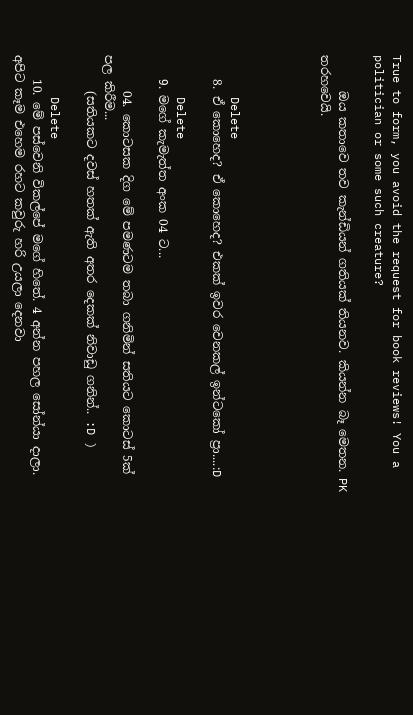True to form, you avoid the request for book reviews! You a politician or some such creature?

      ඔය කතාවෙ තව කැන්ඩියන් ගතියක් තියනව. කියන්න බෑ මෙතන. PK තරහවෙයි.




      Delete
    8. ඒ කොහෙද? ඒ කොහෙද? එකක් ඉවර වෙනකල් ඉන්ටකෝ ප්‍රා....:D

      Delete
    9. මගේ කැමැත්ත අංක 04 ට...

      04. කොටසක දිග මේ පමණටම තබා ගනිමින් සතියට කොටස් 5ක් පල කිරීම...
      (සතියකට දවස් හතක් ඇති අතර දෙකක් නිවාඩු ගනින්.. :D )

      Delete
    10. මේ පස්වෙනි විකල්පේ මගේ හිතේ. 4 අන්න පහල සෝන්යා දාලා. අපිට කෑම එහෙම රහට කවුරු හරි උයලා දෙනවා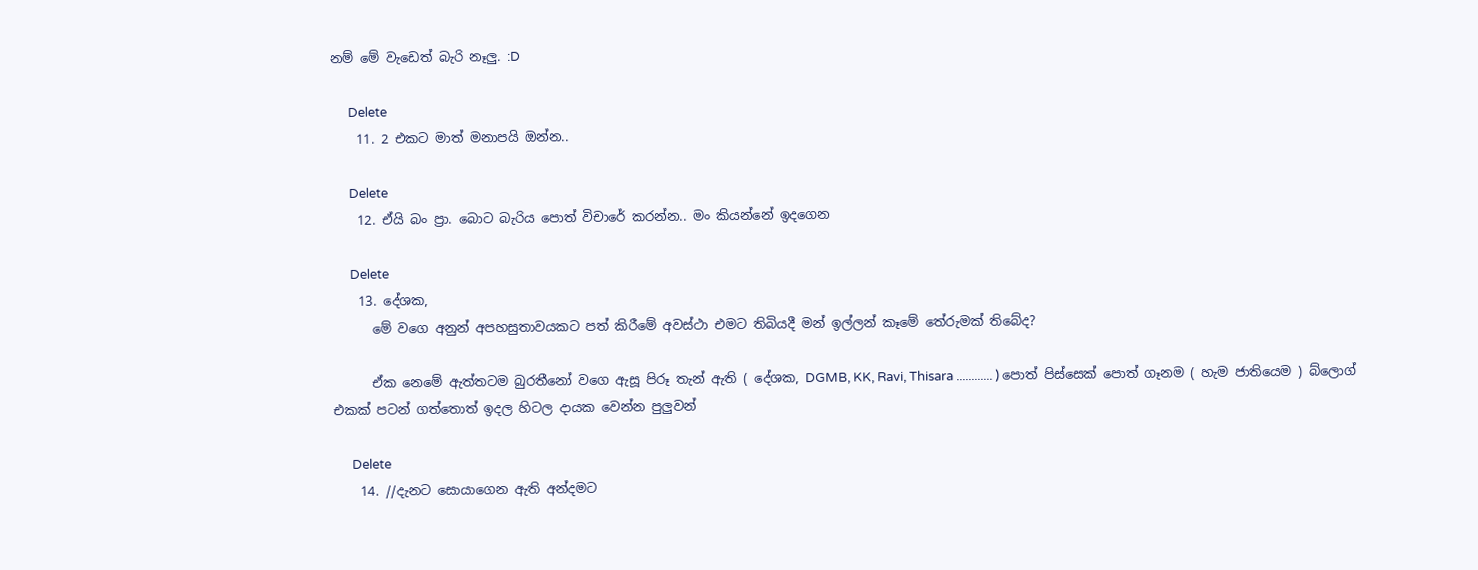නම් මේ වැඩෙත් බැරි නෑලු. :D

      Delete
    11. 2 එකට මාත් මනාපයි ඔන්න..

      Delete
    12. ඒයි බං ප්‍රා. බොට බැරිය පොත් විචාරේ කරන්න.. මං කියන්නේ ඉදගෙන

      Delete
    13. දේශක,
      මේ වගෙ අනුන් අපහසුතාවයකට පත් කිරීමේ අවස්ථා එමට තිබියදී මන් ඉල්ලන් කෑමේ තේරුමක් තිබේද?

      ඒක නෙමේ ඇත්තටම බුරතීනෝ වගෙ ඇසූ පිරූ තැන් ඇති ( දේශක, DGMB, KK, Ravi, Thisara ............ ) පොත් පිස්සෙක් පොත් ගෑනම ( හැම ජාතියෙම ) බ්ලොග් එකක් පටන් ගත්තොත් ඉදල හිටල දායක වෙන්න පුලුවන්

      Delete
    14. //දැනට ‍සොයාගෙන ඇති අන්දමට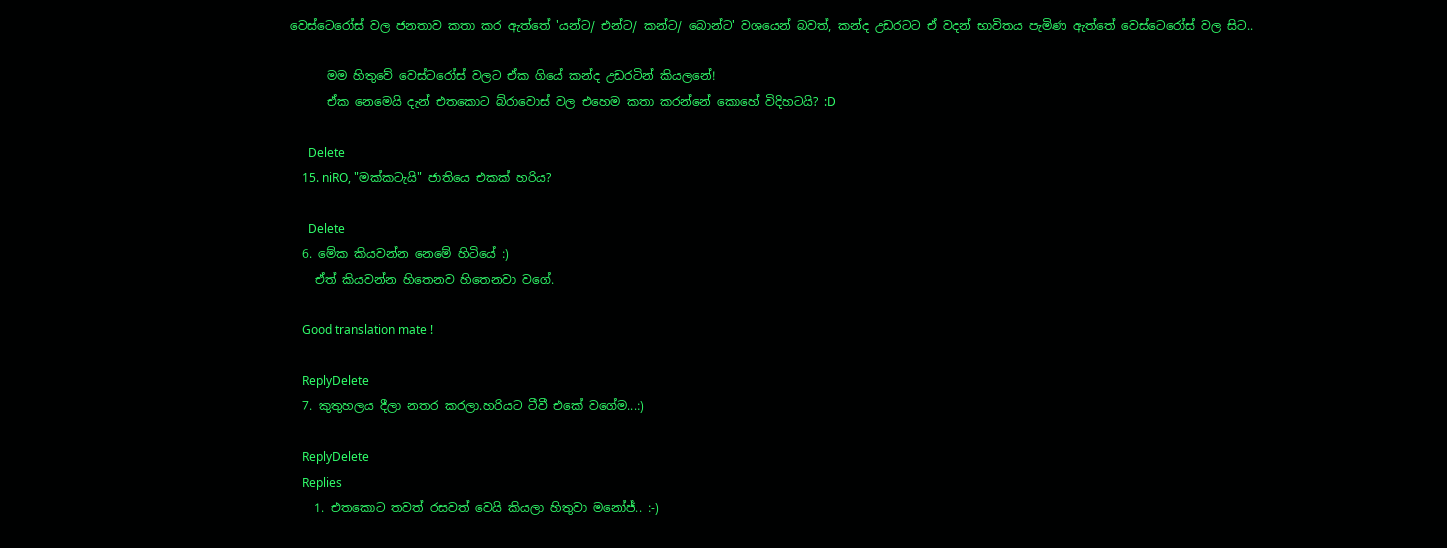වෙස්ටෙරෝස් වල ජනතාව කතා කර ඇත්තේ 'යන්ට/ එන්ට/ කන්ට/ බොන්ට' වශයෙන් බවත්, කන්ද උඩරටට ඒ වදන් භාවිතය පැමිණ ඇත්තේ වෙස්ටෙරෝස් වල සිට..

      මම හිතුවේ වෙස්ටරෝස් වලට ඒක ගියේ කන්ද උඩරටින් කියලනේ!
      ඒක නෙමෙයි දැන් එතකොට බ්රාවොස් වල එහෙම කතා කරන්නේ කොහේ විදිහටයි? :D

      Delete
    15. niRO, "මක්කටැයි" ජාතියෙ එකක් හරිය?

      Delete
  6. මේක කියවන්න නෙමේ හිටියේ :)
    ඒත් කියවන්න හිතෙනව හිතෙනවා වගේ.

    Good translation mate !

    ReplyDelete
  7. කුතුහලය දීලා නතර කරලා.හරියට ටීවී එකේ වගේම...:)

    ReplyDelete
    Replies
    1. එතකොට තවත් රසවත් ‍වෙයි කියලා හිතුවා මනෝජ්.. :-)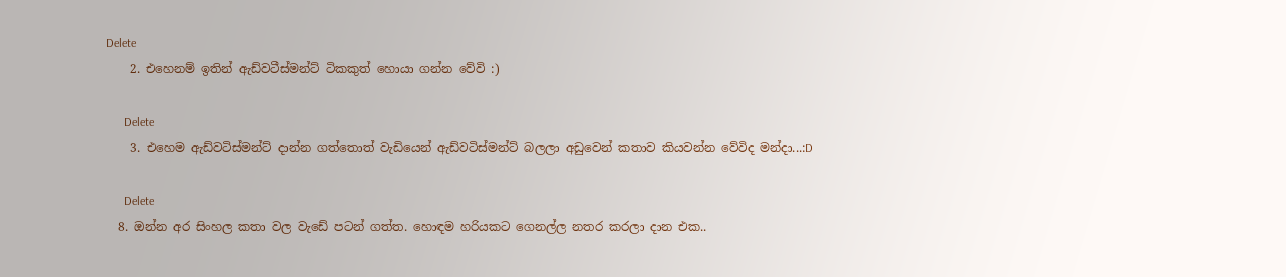Delete
    2. එහෙනම් ඉතින් ඇඩ්වටීස්මන්ට් ටිකකුත් හොයා ගන්න වේවි :)

      Delete
    3. එහෙම ඇඩ්වටිස්මන්ට් දාන්න ගත්තොත් වැඩියෙන් ඇඩ්වටිස්මන්ට් බලලා අඩුවෙන් කතාව කියවන්න වේවිද මන්දා...:D

      Delete
  8. ඔන්න අර සිංහල කතා වල වැඩේ පටන් ගත්ත. හොඳම හරියකට ගෙනල්ල නතර කරලා දාන එක..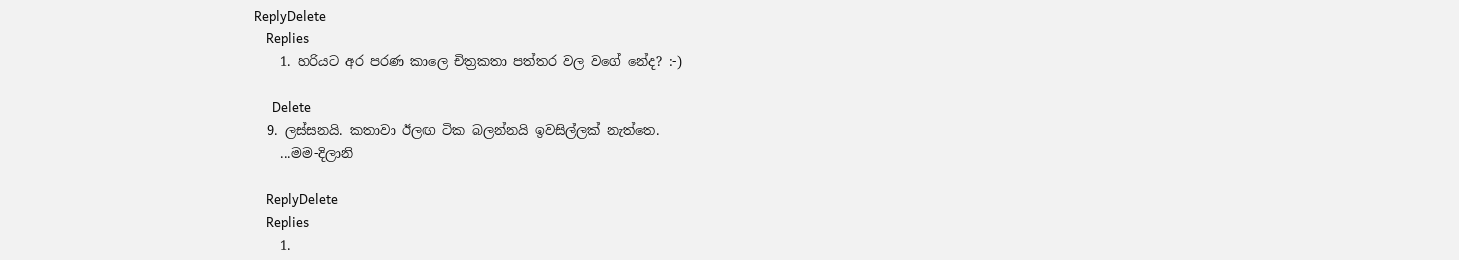ReplyDelete
    Replies
    1. හරියට අර පරණ කාලෙ චිත්‍රකතා පත්තර වල වගේ නේද? :-)

      Delete
  9. ලස්සනයි. කතාවා ඊලඟ ටික බලන්නයි ඉවසිල්ලක් නැත්තෙ.
    ...මම-දිලානි

    ReplyDelete
    Replies
    1.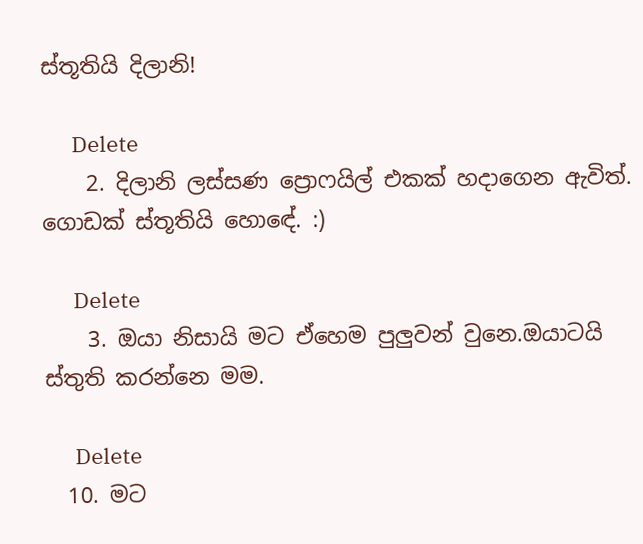ස්තූතියි දිලානි!

      Delete
    2. දිලානි ලස්සණ ප්‍රොෆයිල් එකක් හදාගෙන ඇවිත්. ගොඩක් ස්තූතියි හොඳේ. :)

      Delete
    3. ඔයා නිසායි මට ඒහෙම පුලුවන් වුනෙ.ඔයාටයි ස්තුති කරන්නෙ මම.

      Delete
  10. මට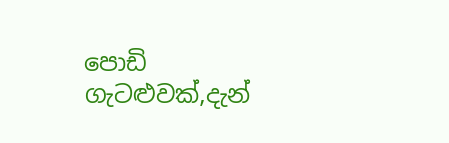පොඩි ගැටළුවක්,දැන්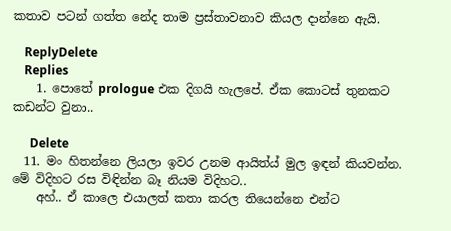කතාව පටන් ගත්ත නේද තාම ප්‍රස්තාවනාව කියල දාන්නෙ ඇයි.

    ReplyDelete
    Replies
    1. පොතේ prologue එක දිගයි හැලපේ. ඒක කොටස් තුනකට කඩන්ට වුනා..

      Delete
  11. මං හිතන්නෙ ලියලා ඉවර උනම ආයිත්ය් මුල ඉඳන් කියවන්න. මේ විදිහට රස විඳින්න බෑ නියම විදිහට..
    අහ්.. ඒ කාලෙ එයාලත් කතා කරල තියෙන්නෙ එන්ට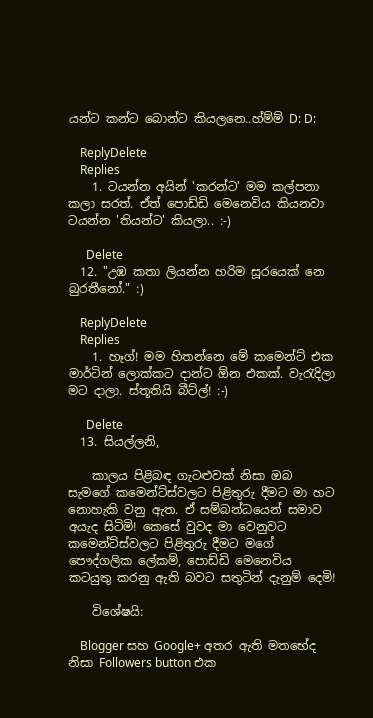යන්ට කන්ට බොන්ට කියලනෙ..හ්ම්ම් D: D:

    ReplyDelete
    Replies
    1. ටයන්න අයින් 'කරන්ට' මම කල්පනා කලා සරත්. ඒත් පොඩ්ඩි මෙනෙවිය කියනවා ටයන්න 'තියන්ට' කියලා.. :-)

      Delete
  12. "උඹ කතා ලියන්න හරිම සූරයෙක් නෙ බුරතීනෝ." :)

    ReplyDelete
    Replies
    1. හෑග්! මම හිතන්නෙ මේ කමෙන්ට් එක මාර්ටින් ලොක්කට දාන්ට ඕන එකක්. වැරැදිලා මට දාලා. ස්තූතියි බීට්ල්! :-)

      Delete
  13. සියල්ලනි,

    කාලය පිළිබඳ ගැටළුවක් නිසා ඔබ සැමගේ කමෙන්ට්ස්වලට පිළිතුරු දීමට මා හට නොහැකි වනු ඇත. ඒ සම්බන්ධයෙන් සමාව අයැද සිටිමි! කෙසේ වුවද මා වෙනුවට කමෙන්ට්ස්වලට පිළිතුරු දීමට මගේ පෞද්ගලික ‍ලේකම්, පොඩ්ඩි මෙනෙවිය කටයුතු කරනු ඇති බවට සතුටින් දැනුම් දෙමි!

    විශේෂයි:

    Blogger සහ Google+ අතර ඇති මතභේද නිසා Followers button එක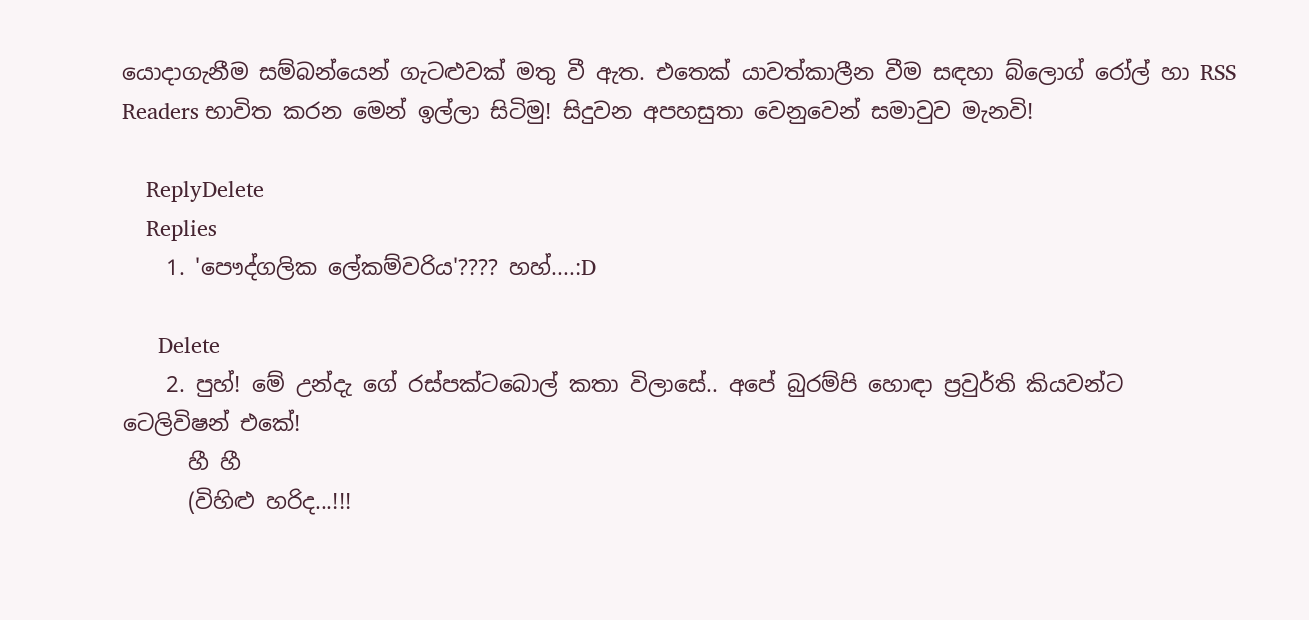යොදාගැනීම සම්බන්යෙන් ගැටළුවක් මතු වී ඇත. එ‍තෙක් යාවත්කාලීන වීම සඳහා බ්ලොග් රෝල් හා RSS Readers භාවිත කරන මෙන් ඉල්ලා සිටිමු! සිදුවන අපහසුතා වෙනුවෙන් සමාවුව මැනවි!

    ReplyDelete
    Replies
    1. 'පෞද්ගලික ලේකම්වරිය'???? හහ්....:D

      Delete
    2. පුහ්! මේ උන්දැ ගේ රස්පක්ටබොල් කතා විලාසේ.. අපේ බුරම්පි හොඳා ප්‍රවුර්ති කියවන්ට ටෙලිවිෂන් එකේ!
      හී හී
      (විහිළු හරිද...!!!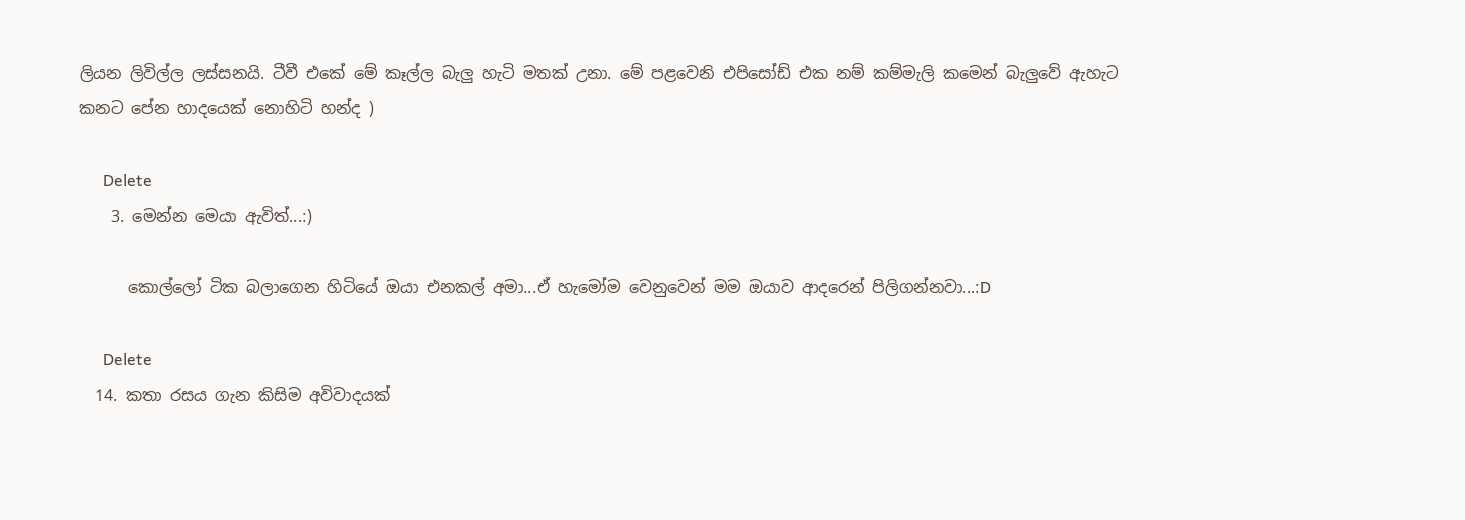ලියන ලිවිල්ල ලස්සනයි. ටීවී එකේ මේ කෑල්ල බැලු හැටි මතක් උනා. මේ පළවෙනි එපිසෝඩ් එක නම් කම්මැලි කමෙන් බැලුවේ ඇහැට කනට පේන හාදයෙක් නොහිටි හන්ද )

      Delete
    3. මෙන්න මෙයා ඇවිත්...:)

      කොල්ලෝ ටික බලාගෙන හිටියේ ඔයා එනකල් අමා...ඒ හැමෝම වෙනුවෙන් මම ඔයාව ආදරෙන් පිලිගන්නවා...:D

      Delete
  14. කතා රසය ගැන කිසිම අවිවාදයක්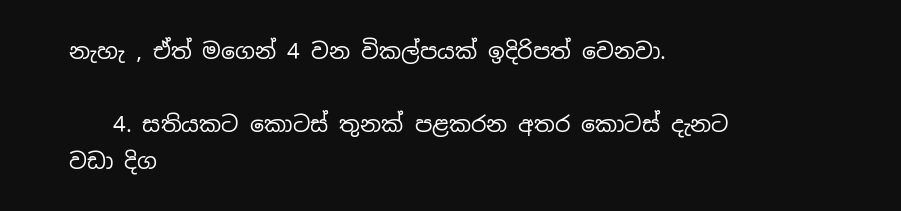නැහැ , ඒත් මගෙන් 4 වන විකල්පයක් ඉදිරිපත් වෙනවා.

    4. සතියකට කොටස් තුනක් පළකරන අතර කොටස් දැනට වඩා දිග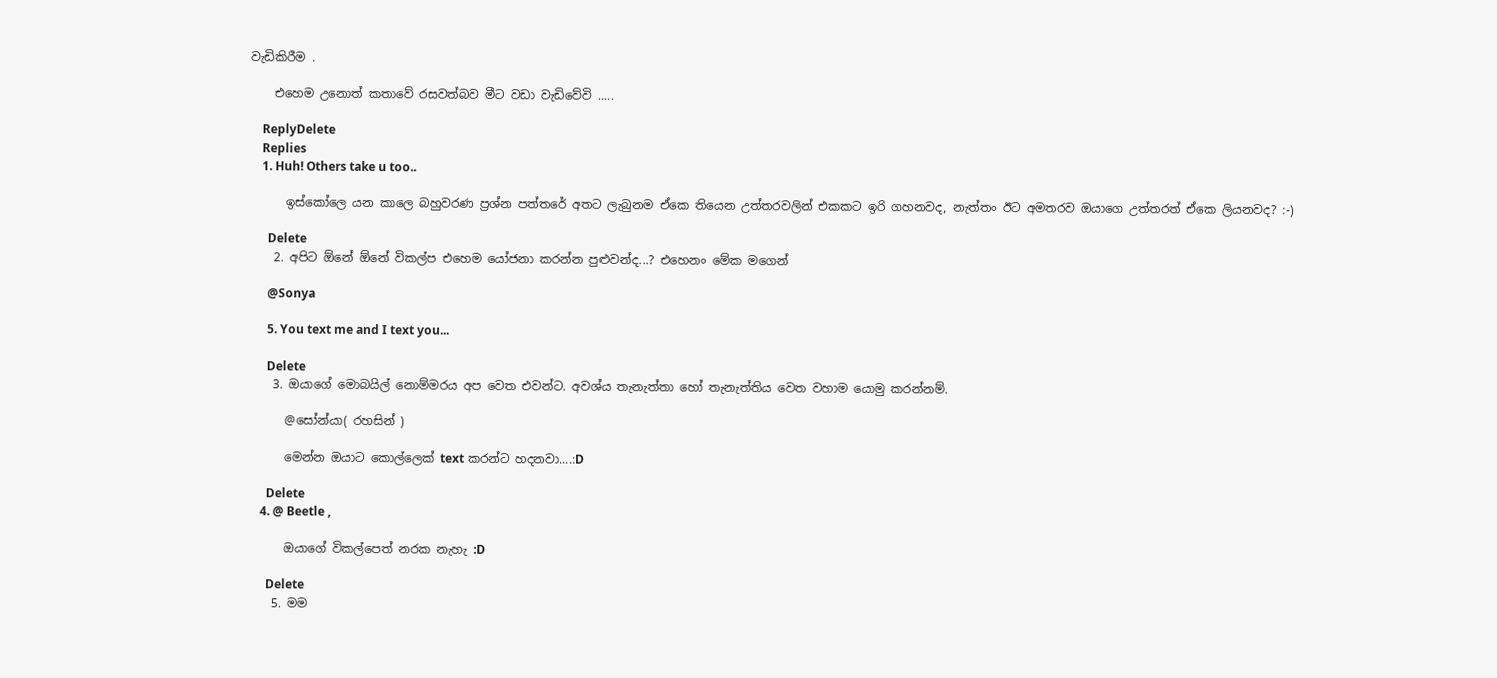වැඩිකිරීම .

    එහෙම උනොත් කතාවේ රසවත්බව මීට වඩා වැඩිවේවි .....

    ReplyDelete
    Replies
    1. Huh! Others take u too..

      ඉස්කෝලෙ යන කාලෙ බහුවරණ ප්‍රශ්න පත්තරේ අතට ලැබුනම ඒකෙ තියෙන උත්තරවලින් එකකට ඉරි ගහනවද, නැත්තං ඊට අමතරව ඔයාගෙ උත්තරත් ඒකෙ ලියනවද? :-)

      Delete
    2. අපිට ඕනේ ඕනේ විකල්ප එහෙම යෝජනා කරන්න පුළුවන්ද...? එහෙනං මේක මගෙන්

      @Sonya

      5. You text me and I text you...

      Delete
    3. ඔයාගේ මොබයිල් නොම්මරය අප වෙත එවන්ට. අවශ්ය තැනැත්තා හෝ තැනැත්තිය වෙත වහාම යොමු කරන්නම්.

      @සෝන්යා( රහසින් )

      මෙන්න ඔයාට කොල්ලෙක් text කරන්ට හදනවා....:D

      Delete
    4. @ Beetle ,

      ඔයාගේ විකල්පෙත් නරක නැහැ :D

      Delete
    5. මම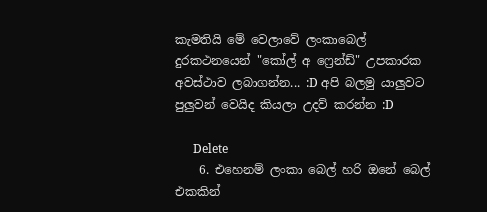කැමතියි මේ වෙලාවේ ලංකාබෙල් දුරකථනයෙන් "කෝල් අ ෆ්‍රෙන්ඩ්" උපකාරක අවස්ථාව ලබාගන්න... :D අපි බලමු යාලුවට පුලුවන් වෙයිද කියලා උදව් කරන්න :D

      Delete
    6. එහෙනම් ලංකා බෙල් හරි ඔනේ බෙල් එකකින්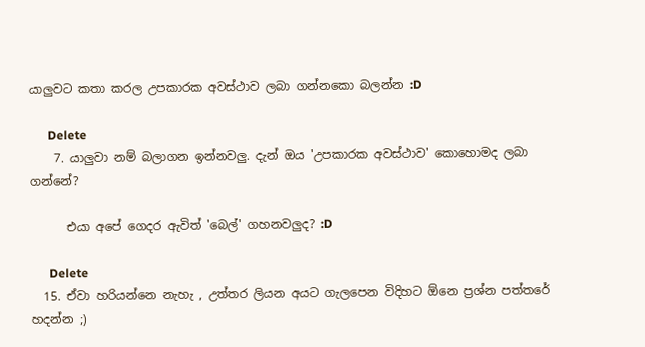යාලුවට කතා කරල උපකාරක අවස්ථාව ලබා ගන්නකො බලන්න :D

      Delete
    7. යාලුවා නම් බලාගන ඉන්නවලු. දැන් ඔය 'උපකාරක අවස්ථාව' කොහොමද ලබා ගන්නේ?

      එයා අපේ ගෙදර ඇවිත් 'බෙල්' ගහනවලුද? :D

      Delete
  15. ඒවා හරියන්නෙ නැහැ , උත්තර ලියන අයට ගැලපෙන විදිහට ඕනෙ ප්‍රශ්න පත්තරේ හදන්න ;)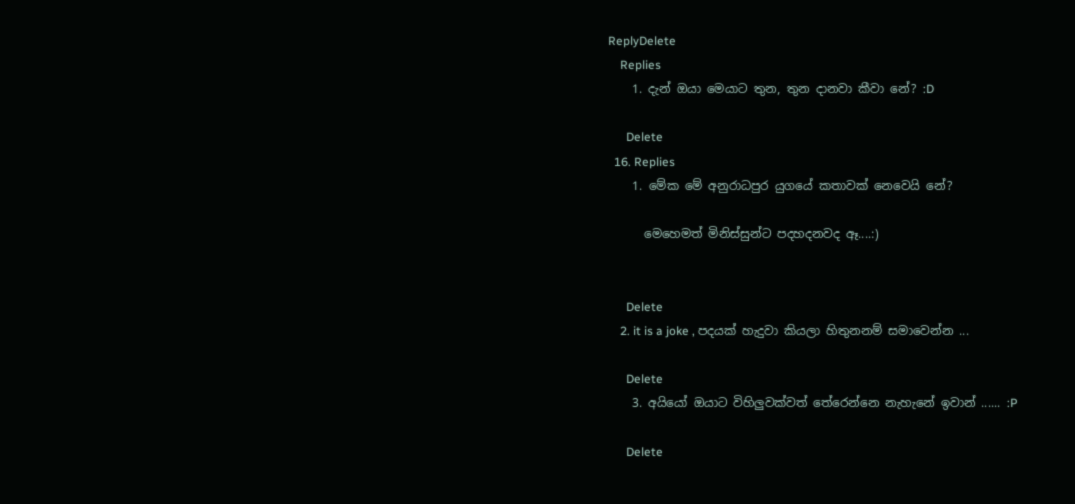ReplyDelete
    Replies
    1. දැන් ඔයා මෙයාට තුන, තුන දානවා කීවා නේ? :D

      Delete
  16. Replies
    1. මේක මේ අනුරාධපුර යුගයේ කතාවක් නෙවෙයි නේ?

      මෙහෙමත් මිනිස්සුන්ට පදහදනවද ඈ....:)


      Delete
    2. it is a joke , පදයක් හැදුවා කියලා හිතුනනම් සමාවෙන්න ...

      Delete
    3. අයියෝ ඔයාට විහිලුවක්වත් තේරෙන්නෙ නැහැනේ ඉවාන් ...... :P

      Delete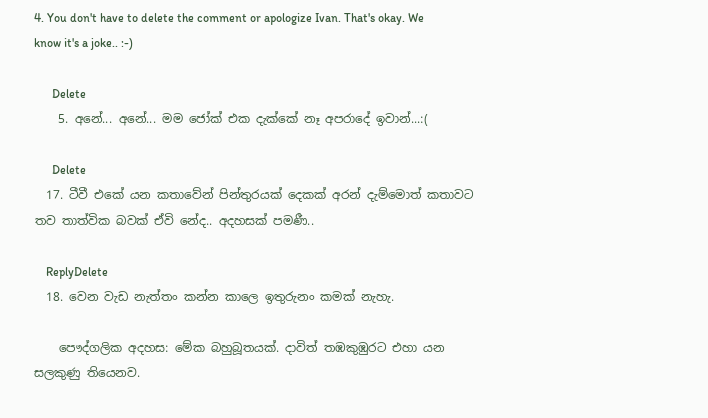4. You don't have to delete the comment or apologize Ivan. That's okay. We know it's a joke.. :-)

      Delete
    5. අනේ... අනේ... මම ජෝක් එක දැක්කේ නෑ අපරාදේ ඉවාන්...:(

      Delete
  17. ටීවී එකේ යන කතාවේන් පින්තුරයක් දෙකක් අරන් දැම්මොත් කතාවට තව තාත්වික බවක් ඒවි නේද.. අදහසක් පමණී..

    ReplyDelete
  18. වෙන වැඩ නැත්තං කන්න කාලෙ ඉතුරුනං කමක් නැහැ.

    පෞද්ගලික අදහස: මේක බහුබූතයක්. දාවිත් තඹකුඹුරට එහා යන සලකුණු තියෙනව.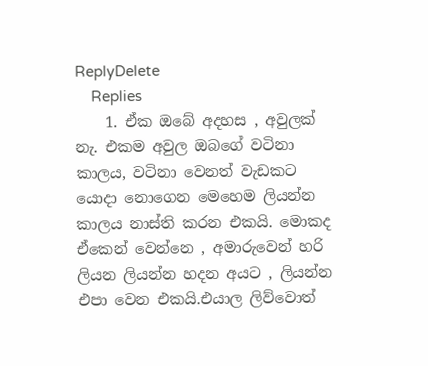ReplyDelete
    Replies
    1. ඒක ඔබේ අදහස , අවුලක් නැ. එකම අවුල ඔබගේ වටිනා කාලය, වටිනා වෙනත් වැඩකට යොදා නොගෙන මෙහෙම ලියන්න කාලය නාස්ති කරන එකයි. මොකද ඒකෙන් වෙන්නෙ , අමාරුවෙන් හරි ලියන ලියන්න හදන අයට , ලියන්න එපා වෙන එකයි.එයාල ලිව්වොත්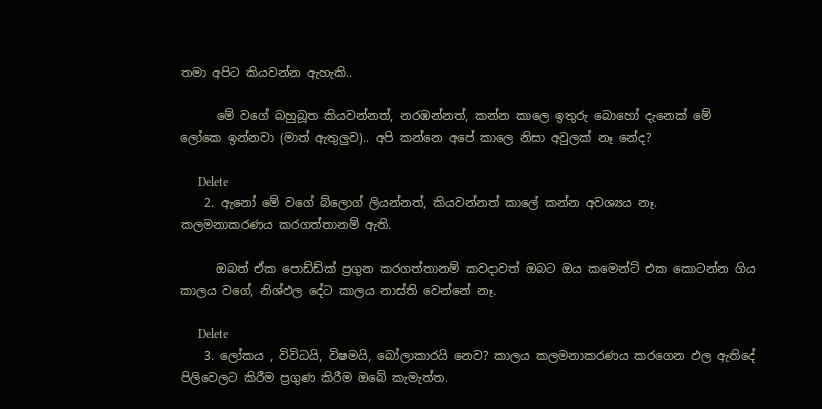තමා අපිට කියවන්න ඇහැකි..

      මේ වගේ බහුබූත කියවන්නත්, නරඹන්නත්, කන්න කාලෙ ඉතුරු බොහෝ දැනෙක් මේ ලෝකෙ ඉන්නවා (මාත් ඇතුලුව).. අපි කන්නෙ අපේ කාලෙ නිසා අවුලක් නෑ නේද?

      Delete
    2. ඇනෝ මේ වගේ බ්ලොග් ලියන්නත්, කියවන්නත් කාලේ කන්න අවශ්‍යය නෑ. කලමනාකරණය කරගත්තානම් ඇති.

      ඔබත් ඒක පොඩ්ඩ්ක් ප්‍රගුන කරගත්තානම් කවදාවත් ඔබට ඔය කමෙන්ට් එක කොටන්න ගිය කාලය වගේ, නිශ්ඵල දේට කාලය නාස්ති වෙන්නේ නෑ.

      Delete
    3. ලෝකය , විවිධයි, විෂමයි, බෝලාකාරයි නෙව? කාලය කලමනාකරණය කරගෙන ඵල ඇතිදේ පිලිවෙලට කිරීම ප්‍රගුණ කිරීම ඔබේ කැමැත්ත.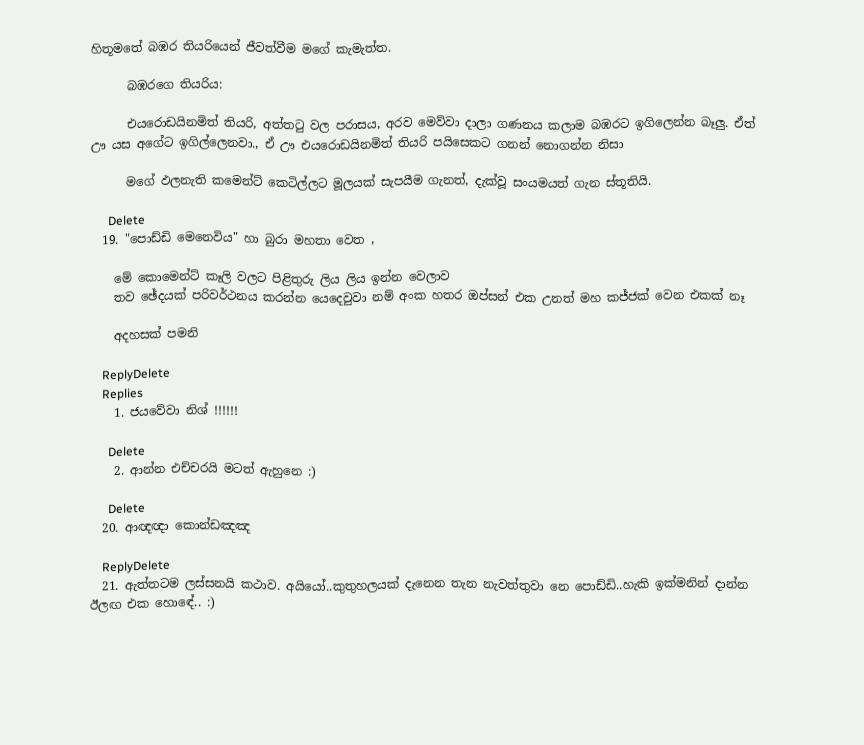හිතූමතේ බඹර තියරියෙන් ජීවත්වීම මගේ කැමැත්ත.

      බඹරගෙ තියරිය:

      එයරොඩයිනමිත් තියරි, අත්ත‍ටු වල පරාසය, අරව මෙව්වා දාලා ගණනය කලාම බඹරට ඉගිලෙන්න බෑලු. ඒත් ඌ යස අගේට ඉගිල්ලෙනවා., ඒ ඌ එයරොඩයිනමිත් තියරි පයිසෙකට ගනන් නොගන්න නිසා

      මගේ ඵලනැති කමෙන්ට් කෙටිල්ලට මූලයක් සැපයීම ගැනත්, දැක්වූ සංයමයත් ගැන ස්තූතියි.

      Delete
  19. "පොඩ්ඩි මෙනෙවිය" හා බුරා මහතා වෙත ,

    මේ කොමෙන්ට් කෑලි වලට පිළිතුරු ලිය ලිය ඉන්න වෙලාව
    තව ඡේදයක් පරිවර්ථනය කරන්න යෙදෙවුවා නම් අංක හතර ඔප්සන් එක උනත් මහ කජ්ජක් වෙන එකක් නෑ

    අදහසක් පමනි

    ReplyDelete
    Replies
    1. ජයවේවා නිශ් !!!!!!

      Delete
    2. ආන්න එච්චරයි මටත් ඇහුනෙ :)

      Delete
  20. ආඥඥා කොන්ඩඤඤ

    ReplyDelete
  21. ඇත්තටම ලස්සනයි කථාව. අයියෝ..කුතුහලයක් දැනෙන තැන නැවත්තුවා නෙ පොඩ්ඩි..හැකි ඉක්මනින් දාන්න ඊලඟ එක හොඳේ.. :)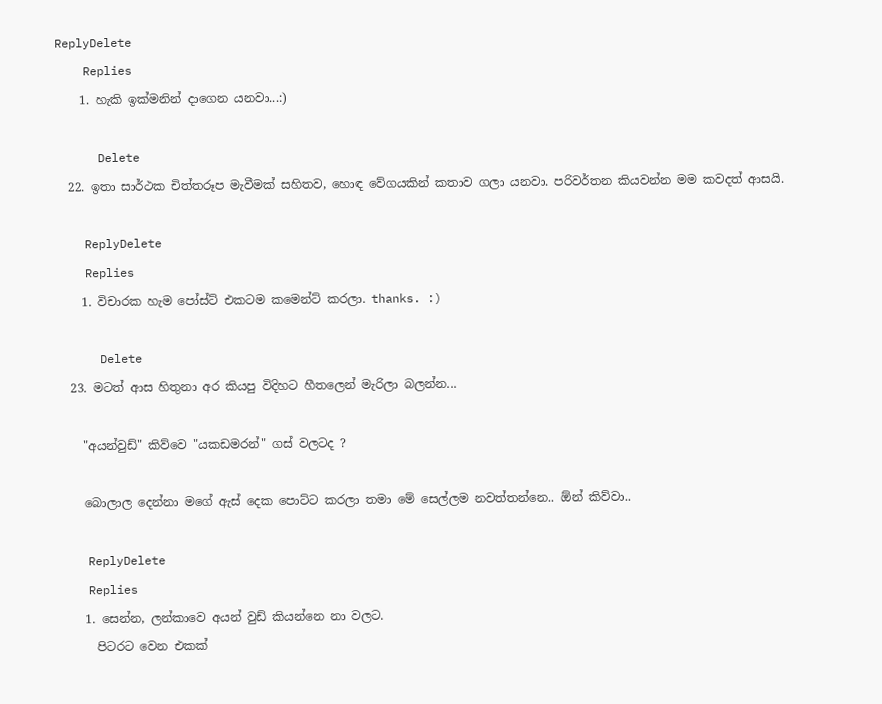ReplyDelete
    Replies
    1. හැකි ඉක්මනින් දාගෙන යනවා...:)

      Delete
  22. ඉතා සාර්ථක චිත්තරූප මැවීමක් සහිතව, හොඳ වේගයකින් කතාව ගලා යනවා. පරිවර්තන කියවන්න මම කවදත් ආසයි.

    ReplyDelete
    Replies
    1. විචාරක හැම පෝස්ට් එකටම කමෙන්ට් කරලා. thanks. :)

      Delete
  23. මටත් ආස හිතුනා අර කියපු විදිහට හීතලෙන් මැරිලා බලන්න...

    "අයන්වුඩ්" කිව්වෙ "යකඩමරන්" ගස් වලටද ?

    බොලාල දෙන්නා මගේ ඇස් දෙක පොට්ට කරලා තමා මේ සෙල්ලම නවත්තන්නෙ.. ඕන් කිව්වා..

    ReplyDelete
    Replies
    1. සෙන්න, ලන්කාවෙ අයන් වුඩ් කියන්නෙ නා වලට.
      පිටරට වෙන එකක්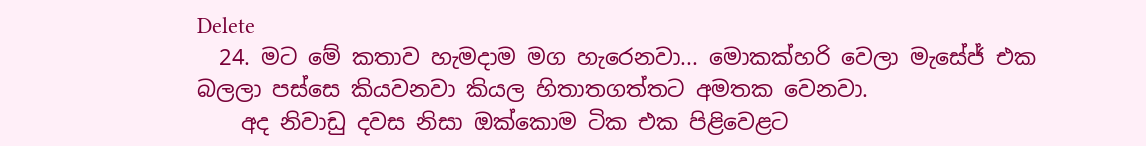Delete
  24. මට මේ කතාව හැමදාම මග හැරෙනවා... මොකක්හරි වෙලා මැසේජ් එක බලලා පස්සෙ කියවනවා කියල හිතාතගත්තට අමතක වෙනවා.
    අද නිවාඩු දවස නිසා ඔක්කොම ටික එක පිළිවෙළට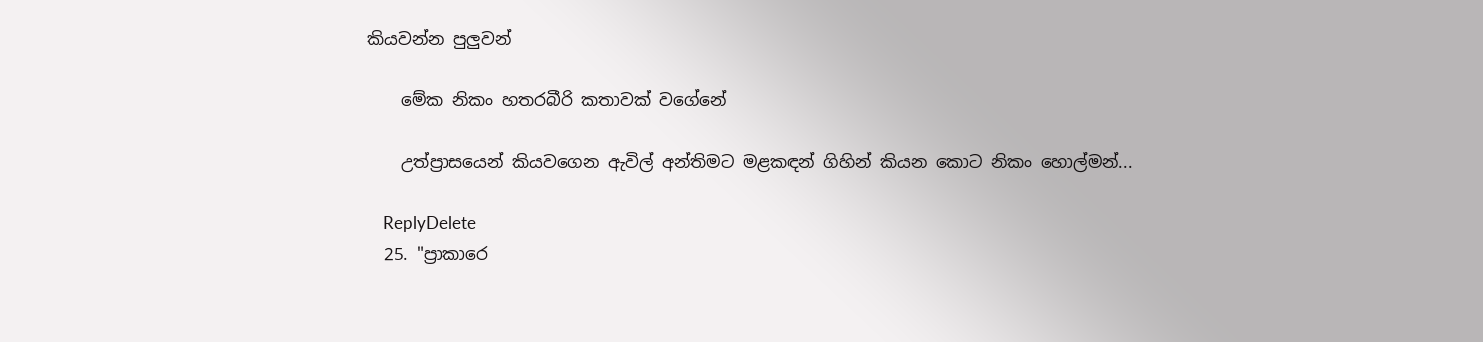කියවන්න පුලුවන්

    මේක නිකං හතරබීරි කතාවක් වගේනේ

    උත්ප්‍රාසයෙන් කියවගෙන ඇවිල් අන්තිමට මළකඳන් ගිහින් කියන කොට නිකං හොල්මන්...

    ReplyDelete
  25. "ප්‍රාකාරෙ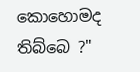කොහොමද තිබ්බෙ ?"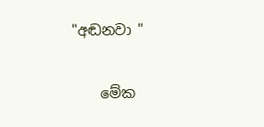"අඬනවා "

    මේක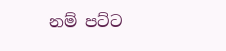නම් පට්ට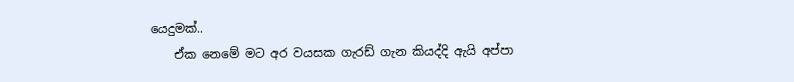යෙදුමක්..
    ඒක නෙමේ මට අර වයසක ගැරඩ් ගැන කියද්දි ඇයි අප්පා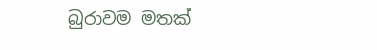බුරාවම මතක්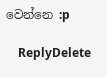වෙන්නෙ :p

    ReplyDelete